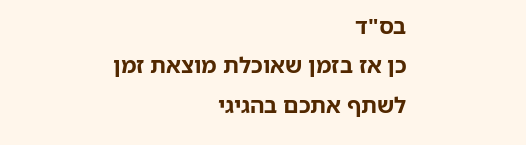בס"ד
כן אז בזמן שאוכלת מוצאת זמן לשתף אתכם בהגיגי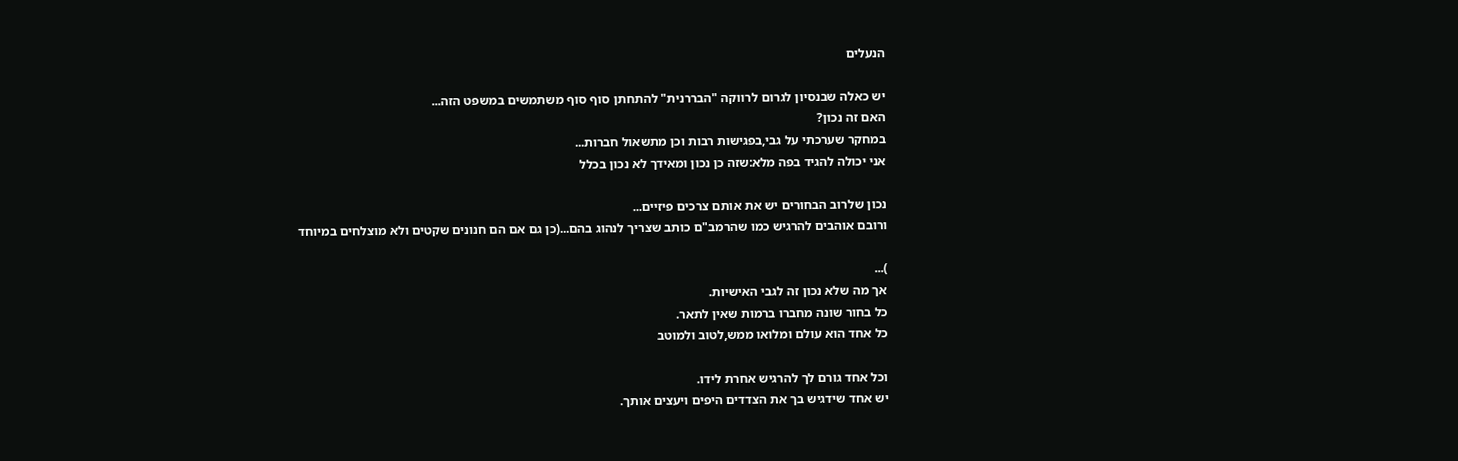הנעלים

יש כאלה שבנסיון לגרום לרווקה "הבררנית" להתחתן סוף סוף משתמשים במשפט הזה...
האם זה נכון?
במחקר שערכתי על גבי,בפגישות רבות וכן מתשאול חברות...
אני יכולה להגיד בפה מלא:שזה כן נכון ומאידך לא נכון בכלל

נכון שלרוב הבחורים יש את אותם צרכים פיזיים...
ורובם אוהבים להרגיש כמו שהרמב"ם כותב שצריך לנהוג בהם...(כן גם אם הם חנונים שקטים ולא מוצלחים במיוחד

)...
אך מה שלא נכון זה לגבי האישיות.
כל בחור שונה מחברו ברמות שאין לתאר.
כל אחד הוא עולם ומלואו ממש,לטוב ולמוטב

וכל אחד גורם לך להרגיש אחרת לידו.
יש אחד שידגיש בך את הצדדים היפים ויעצים אותך.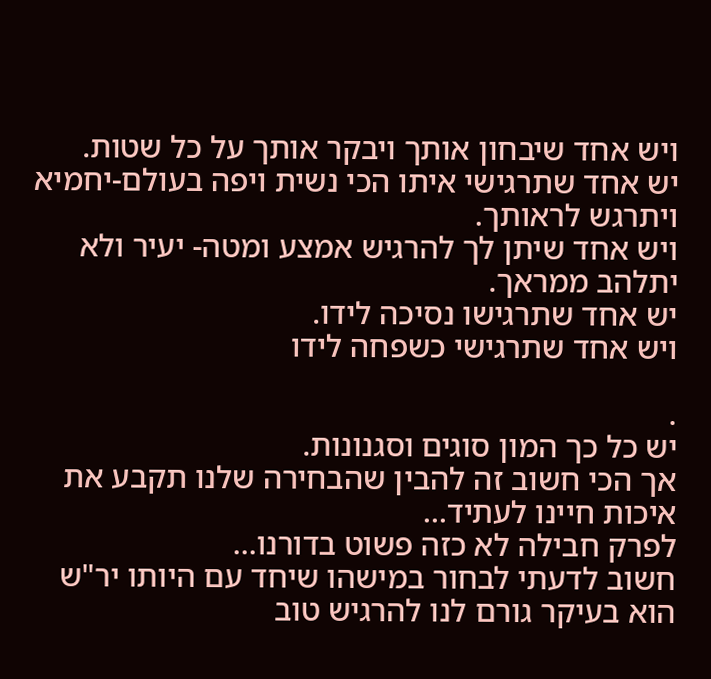ויש אחד שיבחון אותך ויבקר אותך על כל שטות.
יש אחד שתרגישי איתו הכי נשית ויפה בעולם-יחמיא ויתרגש לראותך.
ויש אחד שיתן לך להרגיש אמצע ומטה- יעיר ולא יתלהב ממראך.
יש אחד שתרגישו נסיכה לידו.
ויש אחד שתרגישי כשפחה לידו

.
יש כל כך המון סוגים וסגנונות.
אך הכי חשוב זה להבין שהבחירה שלנו תקבע את איכות חיינו לעתיד...
לפרק חבילה לא כזה פשוט בדורנו...
חשוב לדעתי לבחור במישהו שיחד עם היותו יר"ש הוא בעיקר גורם לנו להרגיש טוב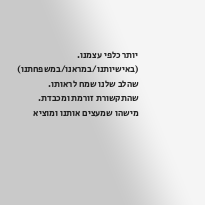יותר כלפי עצמנו. (באישיותנו/במראנו/במשפחתנו)
שהלב שלנו שמח לראותו.
שהתקשורת זורמת ומכבדת.
מישהו שמעצים אותנו ומוציא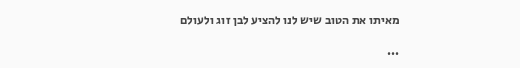מאיתו את הטוב שיש לנו להציע לבן זוג ולעולם

...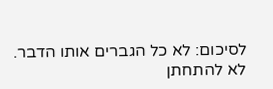לסיכום: לא כל הגברים אותו הדבר.
לא להתחתן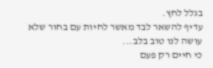בגלל לחץ.
עדיף להשאר לבד מאשר לחיות עם בחור שלא עושה לנו טוב בלב...
כי חיים רק פעם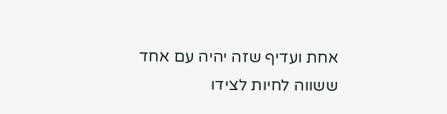אחת ועדיף שזה יהיה עם אחד ששווה לחיות לצידו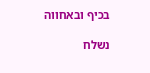בכיף ובאחווה

נשלח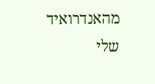מהאנדרואיד שלי